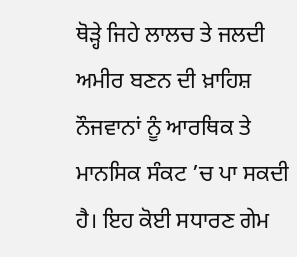ਥੋੜ੍ਹੇ ਜਿਹੇ ਲਾਲਚ ਤੇ ਜਲਦੀ ਅਮੀਰ ਬਣਨ ਦੀ ਖ਼ਾਹਿਸ਼ ਨੌਜਵਾਨਾਂ ਨੂੰ ਆਰਥਿਕ ਤੇ ਮਾਨਸਿਕ ਸੰਕਟ ’ਚ ਪਾ ਸਕਦੀ ਹੈ। ਇਹ ਕੋਈ ਸਧਾਰਣ ਗੇਮ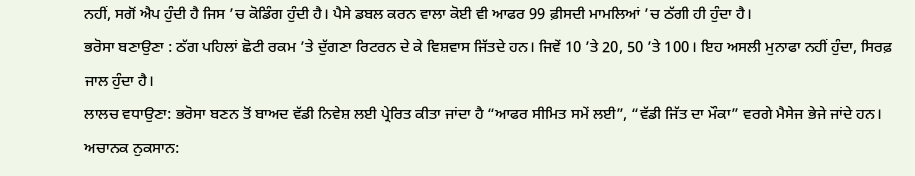ਨਹੀਂ, ਸਗੋਂ ਐਪ ਹੁੰਦੀ ਹੈ ਜਿਸ ’ਚ ਕੋਡਿੰਗ ਹੁੰਦੀ ਹੈ। ਪੈਸੇ ਡਬਲ ਕਰਨ ਵਾਲਾ ਕੋਈ ਵੀ ਆਫਰ 99 ਫ਼ੀਸਦੀ ਮਾਮਲਿਆਂ ’ਚ ਠੱਗੀ ਹੀ ਹੁੰਦਾ ਹੈ।
ਭਰੋਸਾ ਬਣਾਉਣਾ : ਠੱਗ ਪਹਿਲਾਂ ਛੋਟੀ ਰਕਮ ’ਤੇ ਦੁੱਗਣਾ ਰਿਟਰਨ ਦੇ ਕੇ ਵਿਸ਼ਵਾਸ ਜਿੱਤਦੇ ਹਨ। ਜਿਵੇਂ 10 ’ਤੇ 20, 50 ’ਤੇ 100। ਇਹ ਅਸਲੀ ਮੁਨਾਫਾ ਨਹੀਂ ਹੁੰਦਾ, ਸਿਰਫ਼ ਜਾਲ ਹੁੰਦਾ ਹੈ।
ਲਾਲਚ ਵਧਾਉਣਾ: ਭਰੋਸਾ ਬਣਨ ਤੋਂ ਬਾਅਦ ਵੱਡੀ ਨਿਵੇਸ਼ ਲਈ ਪ੍ਰੇਰਿਤ ਕੀਤਾ ਜਾਂਦਾ ਹੈ “ਆਫਰ ਸੀਮਿਤ ਸਮੇਂ ਲਈ”, “ਵੱਡੀ ਜਿੱਤ ਦਾ ਮੌਕਾ” ਵਰਗੇ ਮੈਸੇਜ ਭੇਜੇ ਜਾਂਦੇ ਹਨ।
ਅਚਾਨਕ ਨੁਕਸਾਨ: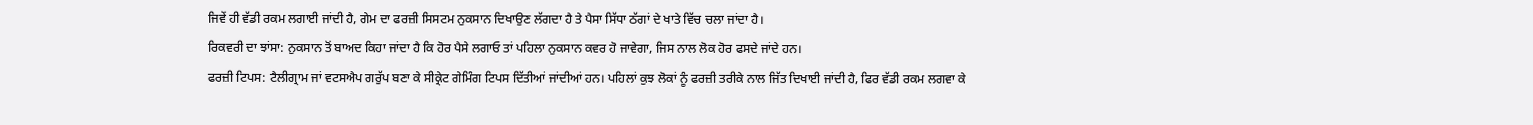ਜਿਵੇਂ ਹੀ ਵੱਡੀ ਰਕਮ ਲਗਾਈ ਜਾਂਦੀ ਹੈ, ਗੇਮ ਦਾ ਫਰਜ਼ੀ ਸਿਸਟਮ ਨੁਕਸਾਨ ਦਿਖਾਉਣ ਲੱਗਦਾ ਹੈ ਤੇ ਪੈਸਾ ਸਿੱਧਾ ਠੱਗਾਂ ਦੇ ਖਾਤੇ ਵਿੱਚ ਚਲਾ ਜਾਂਦਾ ਹੈ।
ਰਿਕਵਰੀ ਦਾ ਝਾਂਸਾ: ਨੁਕਸਾਨ ਤੋਂ ਬਾਅਦ ਕਿਹਾ ਜਾਂਦਾ ਹੈ ਕਿ ਹੋਰ ਪੈਸੇ ਲਗਾਓ ਤਾਂ ਪਹਿਲਾ ਨੁਕਸਾਨ ਕਵਰ ਹੋ ਜਾਵੇਗਾ, ਜਿਸ ਨਾਲ ਲੋਕ ਹੋਰ ਫਸਦੇ ਜਾਂਦੇ ਹਨ।
ਫਰਜ਼ੀ ਟਿਪਸ: ਟੈਲੀਗ੍ਰਾਮ ਜਾਂ ਵਟਸਐਪ ਗਰੁੱਪ ਬਣਾ ਕੇ ਸੀਕ੍ਰੇਟ ਗੇਮਿੰਗ ਟਿਪਸ ਦਿੱਤੀਆਂ ਜਾਂਦੀਆਂ ਹਨ। ਪਹਿਲਾਂ ਕੁਝ ਲੋਕਾਂ ਨੂੰ ਫਰਜ਼ੀ ਤਰੀਕੇ ਨਾਲ ਜਿੱਤ ਦਿਖਾਈ ਜਾਂਦੀ ਹੈ, ਫਿਰ ਵੱਡੀ ਰਕਮ ਲਗਵਾ ਕੇ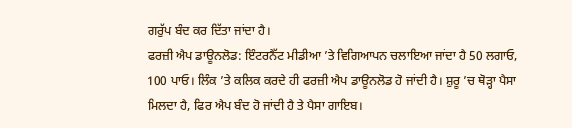ਗਰੁੱਪ ਬੰਦ ਕਰ ਦਿੱਤਾ ਜਾਂਦਾ ਹੈ।
ਫਰਜ਼ੀ ਐਪ ਡਾਊਨਲੋਡ: ਇੰਟਰਨੈੱਟ ਮੀਡੀਆ ’ਤੇ ਵਿਗਿਆਪਨ ਚਲਾਇਆ ਜਾਂਦਾ ਹੈ 50 ਲਗਾਓ, 100 ਪਾਓ। ਲਿੰਕ ’ਤੇ ਕਲਿਕ ਕਰਦੇ ਹੀ ਫਰਜ਼ੀ ਐਪ ਡਾਊਨਲੋਡ ਹੋ ਜਾਂਦੀ ਹੈ। ਸ਼ੁਰੂ ’ਚ ਥੋੜ੍ਹਾ ਪੈਸਾ ਮਿਲਦਾ ਹੈ, ਫਿਰ ਐਪ ਬੰਦ ਹੋ ਜਾਂਦੀ ਹੈ ਤੇ ਪੈਸਾ ਗਾਇਬ।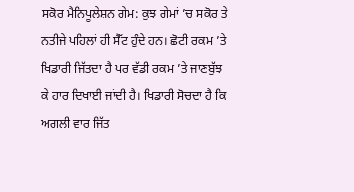ਸਕੋਰ ਮੈਨਿਪੂਲੇਸ਼ਨ ਗੇਮ: ਕੁਝ ਗੇਮਾਂ ’ਚ ਸਕੋਰ ਤੇ ਨਤੀਜੇ ਪਹਿਲਾਂ ਹੀ ਸੈੱਟ ਹੁੰਦੇ ਹਨ। ਛੋਟੀ ਰਕਮ ’ਤੇ ਖਿਡਾਰੀ ਜਿੱਤਦਾ ਹੈ ਪਰ ਵੱਡੀ ਰਕਮ ’ਤੇ ਜਾਣਬੁੱਝ ਕੇ ਹਾਰ ਦਿਖਾਈ ਜਾਂਦੀ ਹੈ। ਖਿਡਾਰੀ ਸੋਚਦਾ ਹੈ ਕਿ ਅਗਲੀ ਵਾਰ ਜਿੱਤ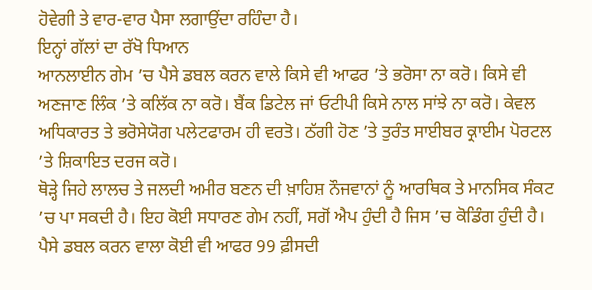ਹੋਵੇਗੀ ਤੇ ਵਾਰ-ਵਾਰ ਪੈਸਾ ਲਗਾਉਂਦਾ ਰਹਿੰਦਾ ਹੈ।
ਇਨ੍ਹਾਂ ਗੱਲਾਂ ਦਾ ਰੱਖੋ ਧਿਆਨ
ਆਨਲਾਈਨ ਗੇਮ ’ਚ ਪੈਸੇ ਡਬਲ ਕਰਨ ਵਾਲੇ ਕਿਸੇ ਵੀ ਆਫਰ ’ਤੇ ਭਰੋਸਾ ਨਾ ਕਰੋ। ਕਿਸੇ ਵੀ ਅਣਜਾਣ ਲਿੰਕ ’ਤੇ ਕਲਿੱਕ ਨਾ ਕਰੋ। ਬੈਂਕ ਡਿਟੇਲ ਜਾਂ ਓਟੀਪੀ ਕਿਸੇ ਨਾਲ ਸਾਂਝੇ ਨਾ ਕਰੋ। ਕੇਵਲ ਅਧਿਕਾਰਤ ਤੇ ਭਰੋਸੇਯੋਗ ਪਲੇਟਫਾਰਮ ਹੀ ਵਰਤੋ। ਠੱਗੀ ਹੋਣ ’ਤੇ ਤੁਰੰਤ ਸਾਈਬਰ ਕ੍ਰਾਈਮ ਪੋਰਟਲ ’ਤੇ ਸ਼ਿਕਾਇਤ ਦਰਜ ਕਰੋ।
ਥੋੜ੍ਹੇ ਜਿਹੇ ਲਾਲਚ ਤੇ ਜਲਦੀ ਅਮੀਰ ਬਣਨ ਦੀ ਖ਼ਾਹਿਸ਼ ਨੌਜਵਾਨਾਂ ਨੂੰ ਆਰਥਿਕ ਤੇ ਮਾਨਸਿਕ ਸੰਕਟ ’ਚ ਪਾ ਸਕਦੀ ਹੈ। ਇਹ ਕੋਈ ਸਧਾਰਣ ਗੇਮ ਨਹੀਂ, ਸਗੋਂ ਐਪ ਹੁੰਦੀ ਹੈ ਜਿਸ ’ਚ ਕੋਡਿੰਗ ਹੁੰਦੀ ਹੈ। ਪੈਸੇ ਡਬਲ ਕਰਨ ਵਾਲਾ ਕੋਈ ਵੀ ਆਫਰ 99 ਫ਼ੀਸਦੀ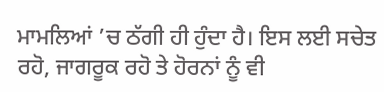ਮਾਮਲਿਆਂ ’ਚ ਠੱਗੀ ਹੀ ਹੁੰਦਾ ਹੈ। ਇਸ ਲਈ ਸਚੇਤ ਰਹੋ, ਜਾਗਰੂਕ ਰਹੋ ਤੇ ਹੋਰਨਾਂ ਨੂੰ ਵੀ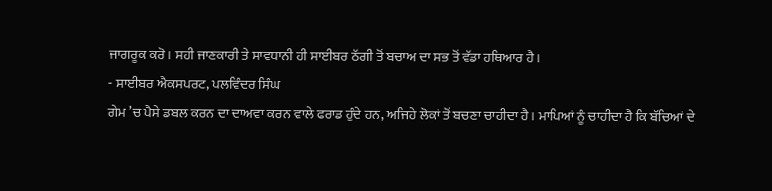ਜਾਗਰੂਕ ਕਰੋ। ਸਹੀ ਜਾਣਕਾਰੀ ਤੇ ਸਾਵਧਾਨੀ ਹੀ ਸਾਈਬਰ ਠੱਗੀ ਤੋਂ ਬਚਾਅ ਦਾ ਸਭ ਤੋਂ ਵੱਡਾ ਹਥਿਆਰ ਹੈ।
- ਸਾਈਬਰ ਐਕਸਪਰਟ, ਪਲਵਿੰਦਰ ਸਿੰਘ
ਗੇਮ ’ਚ ਪੈਸੇ ਡਬਲ ਕਰਨ ਦਾ ਦਾਅਵਾ ਕਰਨ ਵਾਲੇ ਫਰਾਡ ਹੁੰਦੇ ਹਨ, ਅਜਿਹੇ ਲੋਕਾਂ ਤੋਂ ਬਚਣਾ ਚਾਹੀਦਾ ਹੈ। ਮਾਪਿਆਂ ਨੂੰ ਚਾਹੀਦਾ ਹੈ ਕਿ ਬੱਚਿਆਂ ਦੇ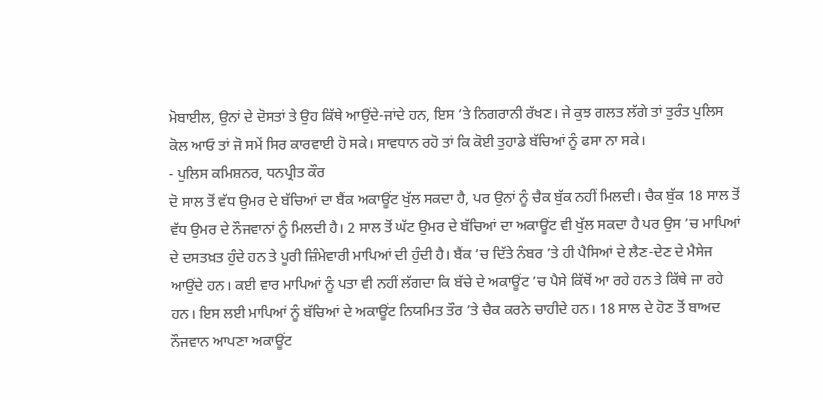ਮੋਬਾਈਲ, ਉਨਾਂ ਦੇ ਦੋਸਤਾਂ ਤੇ ਉਹ ਕਿੱਥੇ ਆਉਂਦੇ-ਜਾਂਦੇ ਹਨ, ਇਸ ’ਤੇ ਨਿਗਰਾਨੀ ਰੱਖਣ। ਜੇ ਕੁਝ ਗਲਤ ਲੱਗੇ ਤਾਂ ਤੁਰੰਤ ਪੁਲਿਸ ਕੋਲ ਆਓ ਤਾਂ ਜੋ ਸਮੇਂ ਸਿਰ ਕਾਰਵਾਈ ਹੋ ਸਕੇ। ਸਾਵਧਾਨ ਰਹੋ ਤਾਂ ਕਿ ਕੋਈ ਤੁਹਾਡੇ ਬੱਚਿਆਂ ਨੂੰ ਫਸਾ ਨਾ ਸਕੇ।
- ਪੁਲਿਸ ਕਮਿਸ਼ਨਰ, ਧਨਪ੍ਰੀਤ ਕੌਰ
ਦੋ ਸਾਲ ਤੋਂ ਵੱਧ ਉਮਰ ਦੇ ਬੱਚਿਆਂ ਦਾ ਬੈਂਕ ਅਕਾਊਂਟ ਖੁੱਲ ਸਕਦਾ ਹੈ, ਪਰ ਉਨਾਂ ਨੂੰ ਚੈਕ ਬੁੱਕ ਨਹੀਂ ਮਿਲਦੀ। ਚੈਕ ਬੁੱਕ 18 ਸਾਲ ਤੋਂ ਵੱਧ ਉਮਰ ਦੇ ਨੌਜਵਾਨਾਂ ਨੂੰ ਮਿਲਦੀ ਹੈ। 2 ਸਾਲ ਤੋਂ ਘੱਟ ਉਮਰ ਦੇ ਬੱਚਿਆਂ ਦਾ ਅਕਾਊਂਟ ਵੀ ਖੁੱਲ ਸਕਦਾ ਹੈ ਪਰ ਉਸ ’ਚ ਮਾਪਿਆਂ ਦੇ ਦਸਤਖ਼ਤ ਹੁੰਦੇ ਹਨ ਤੇ ਪੂਰੀ ਜ਼ਿੰਮੇਵਾਰੀ ਮਾਪਿਆਂ ਦੀ ਹੁੰਦੀ ਹੈ। ਬੈਂਕ ’ਚ ਦਿੱਤੇ ਨੰਬਰ ’ਤੇ ਹੀ ਪੈਸਿਆਂ ਦੇ ਲੈਣ-ਦੇਣ ਦੇ ਮੈਸੇਜ ਆਉਂਦੇ ਹਨ। ਕਈ ਵਾਰ ਮਾਪਿਆਂ ਨੂੰ ਪਤਾ ਵੀ ਨਹੀਂ ਲੱਗਦਾ ਕਿ ਬੱਚੇ ਦੇ ਅਕਾਊਂਟ ’ਚ ਪੈਸੇ ਕਿੱਥੋਂ ਆ ਰਹੇ ਹਨ ਤੇ ਕਿੱਥੇ ਜਾ ਰਹੇ ਹਨ। ਇਸ ਲਈ ਮਾਪਿਆਂ ਨੂੰ ਬੱਚਿਆਂ ਦੇ ਅਕਾਊਂਟ ਨਿਯਮਿਤ ਤੌਰ ’ਤੇ ਚੈਕ ਕਰਨੇ ਚਾਹੀਦੇ ਹਨ। 18 ਸਾਲ ਦੇ ਹੋਣ ਤੋਂ ਬਾਅਦ ਨੌਜਵਾਨ ਆਪਣਾ ਅਕਾਊਂਟ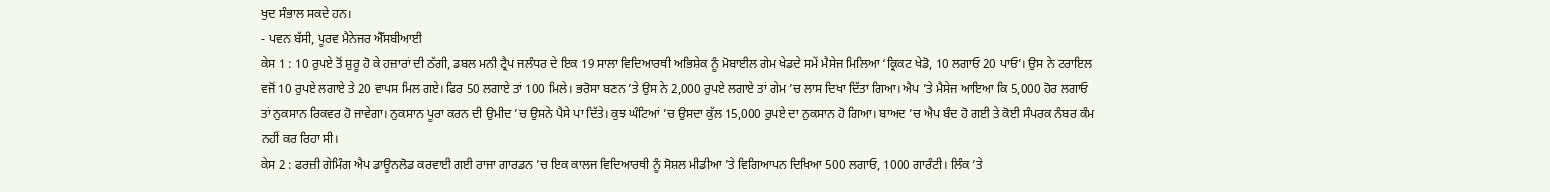ਖੁਦ ਸੰਭਾਲ ਸਕਦੇ ਹਨ।
- ਪਵਨ ਬੱਸੀ, ਪੂਰਵ ਮੈਨੇਜਰ ਐੱਸਬੀਆਈ
ਕੇਸ 1 : 10 ਰੁਪਏ ਤੋਂ ਸ਼ੁਰੂ ਹੋ ਕੇ ਹਜ਼ਾਰਾਂ ਦੀ ਠੱਗੀ, ਡਬਲ ਮਨੀ ਟ੍ਰੈਪ ਜਲੰਧਰ ਦੇ ਇਕ 19 ਸਾਲਾ ਵਿਦਿਆਰਥੀ ਅਭਿਸ਼ੇਕ ਨੂੰ ਮੋਬਾਈਲ ਗੇਮ ਖੇਡਦੇ ਸਮੇਂ ਮੈਸੇਜ ਮਿਲਿਆ ‘ਕ੍ਰਿਕਟ ਖੇਡੋ, 10 ਲਗਾਓ 20 ਪਾਓ’। ਉਸ ਨੇ ਟਰਾਇਲ ਵਜੋਂ 10 ਰੁਪਏ ਲਗਾਏ ਤੇ 20 ਵਾਪਸ ਮਿਲ ਗਏ। ਫਿਰ 50 ਲਗਾਏ ਤਾਂ 100 ਮਿਲੇ। ਭਰੋਸਾ ਬਣਨ ’ਤੇ ਉਸ ਨੇ 2,000 ਰੁਪਏ ਲਗਾਏ ਤਾਂ ਗੇਮ ’ਚ ਲਾਸ ਦਿਖਾ ਦਿੱਤਾ ਗਿਆ। ਐਪ ’ਤੇ ਮੈਸੇਜ ਆਇਆ ਕਿ 5,000 ਹੋਰ ਲਗਾਓ ਤਾਂ ਨੁਕਸਾਨ ਰਿਕਵਰ ਹੋ ਜਾਵੇਗਾ। ਨੁਕਸਾਨ ਪੂਰਾ ਕਰਨ ਦੀ ਉਮੀਦ ’ਚ ਉਸਨੇ ਪੈਸੇ ਪਾ ਦਿੱਤੇ। ਕੁਝ ਘੰਟਿਆਂ ’ਚ ਉਸਦਾ ਕੁੱਲ 15,000 ਰੁਪਏ ਦਾ ਨੁਕਸਾਨ ਹੋ ਗਿਆ। ਬਾਅਦ ’ਚ ਐਪ ਬੰਦ ਹੋ ਗਈ ਤੇ ਕੋਈ ਸੰਪਰਕ ਨੰਬਰ ਕੰਮ ਨਹੀਂ ਕਰ ਰਿਹਾ ਸੀ।
ਕੇਸ 2 : ਫਰਜ਼ੀ ਗੇਮਿੰਗ ਐਪ ਡਾਊਨਲੋਡ ਕਰਵਾਈ ਗਈ ਰਾਜਾ ਗਾਰਡਨ ’ਚ ਇਕ ਕਾਲਜ ਵਿਦਿਆਰਥੀ ਨੂੰ ਸੋਸ਼ਲ ਮੀਡੀਆ ’ਤੇ ਵਿਗਿਆਪਨ ਦਿਖਿਆ 500 ਲਗਾਓ, 1000 ਗਾਰੰਟੀ। ਲਿੰਕ ’ਤੇ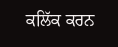ਕਲਿੱਕ ਕਰਨ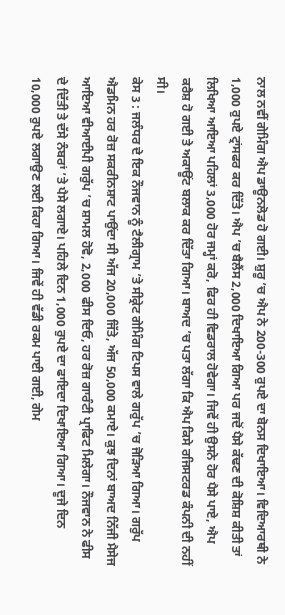ਨਾਲ ਨਵੀਂ ਗੇਮਿੰਗ ਐਪ ਡਾਊਨਲੋਡ ਹੋ ਗਈ। ਸ਼ੁਰੂ ’ਚ ਐਪ ਨੇ 200-300 ਰੁਪਏ ਦਾ ਬੋਨਸ ਦਿਖਾਇਆ। ਵਿਦਿਆਰਥੀ ਨੇ 1,000 ਰੁਪਏ ਟ੍ਰਾਂਸਫਰ ਕਰ ਦਿੱਤੇ। ਐਪ ’ਚ ਬੈਲੈਂਸ 2,000 ਦਿਖਾਇਆ ਗਿਆ ਪਰ ਜਦੋਂ ਪੈਸੇ ਕੱਢਣ ਦੀ ਕੋਸ਼ਿਸ਼ ਕੀਤੀ ਤਾਂ ਲਿਖਿਆ ਆਇਆ ਪਹਿਲਾਂ 3,000 ਹੋਰ ਜਮ੍ਹਾਂ ਕਰੋ, ਫਿਰ ਹੀ ਵਿਡਰਾਲ ਹੋਵੇਗਾ। ਜਿਵੇਂ ਹੀ ਉਸਨੇ ਹੋਰ ਪੈਸੇ ਪਾਏ, ਐਪ ਕਰੈਸ਼ ਹੋ ਗਈ ਤੇ ਅਕਾਊਂਟ ਬਲਾਕ ਕਰ ਦਿੱਤਾ ਗਿਆ। ਬਾਅਦ ’ਚ ਪਤਾ ਲੱਗਾ ਕਿ ਐਪ ਕਿਸੇ ਰਜਿਸਟਰਡ ਕੰਪਨੀ ਦੀ ਨਹੀਂ ਸੀ।
ਕੇਸ 3 : ਜਲੰਧਰ ਦੇ ਇਕ ਨੌਜਵਾਨ ਨੂੰ ਟੈਲੀਗ੍ਰਾਮ ’ਤੇ ਸੀਕ੍ਰੇਟ ਗੇਮਿੰਗ ਟਿਪਸ ਵਾਲੇ ਗਰੁੱਪ ’ਚ ਜੋੜਿਆ ਗਿਆ। ਗਰੁੱਪ ਐਡਮਿਨ ਹਰ ਰੋਜ਼ ਸਕਰੀਨਸ਼ਾਟ ਪਾਉਂਦਾ ਸੀ ਅੱਜ 20,000 ਜਿੱਤੇ, ਅੱਜ 50,000 ਕਮਾਏ। ਕੁਝ ਦਿਨਾਂ ਬਾਅਦ ਨਿੱਜੀ ਮੈਸੇਜ ਆਇਆ ਵੀਆਈਪੀ ਗਰੁੱਪ ’ਚ ਸ਼ਾਮਲ ਹੋਵੋ, 2,000 ਫੀਸ ਦਿਓ, ਹਰ ਰੋਜ਼ ਗਾਰੰਟੀ ਪ੍ਰਾਫਿਟ ਮਿਲੇਗਾ। ਨੌਜਵਾਨ ਨੇ ਫੀਸ ਦੇ ਦਿੱਤੀ ਤੇ ਦੱਸੇ ਨੰਬਰਾਂ ’ਤੇ ਪੈਸੇ ਲਗਾਏ। ਪਹਿਲੇ ਦਿਨ 1,000 ਰੁਪਏ ਦਾ ਫਾਇਦਾ ਦਿਖਾਇਆ ਗਿਆ। ਦੂਜੇ ਦਿਨ 10,000 ਰੁਪਏ ਲਗਾਉਣ ਲਈ ਕਿਹਾ ਗਿਆ। ਜਿਵੇਂ ਹੀ ਵੱਡੀ ਰਕਮ ਪਾਈ ਗਈ, ਗੇਮ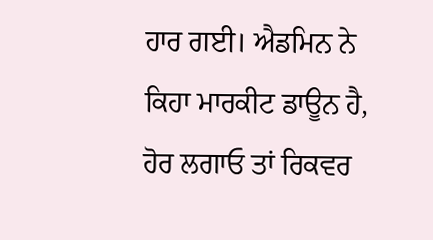ਹਾਰ ਗਈ। ਐਡਮਿਨ ਨੇ ਕਿਹਾ ਮਾਰਕੀਟ ਡਾਊਨ ਹੈ, ਹੋਰ ਲਗਾਓ ਤਾਂ ਰਿਕਵਰ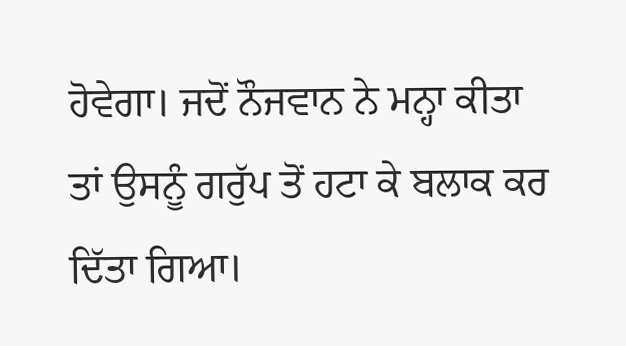ਹੋਵੇਗਾ। ਜਦੋਂ ਨੌਜਵਾਨ ਨੇ ਮਨ੍ਹਾ ਕੀਤਾ ਤਾਂ ਉਸਨੂੰ ਗਰੁੱਪ ਤੋਂ ਹਟਾ ਕੇ ਬਲਾਕ ਕਰ ਦਿੱਤਾ ਗਿਆ।